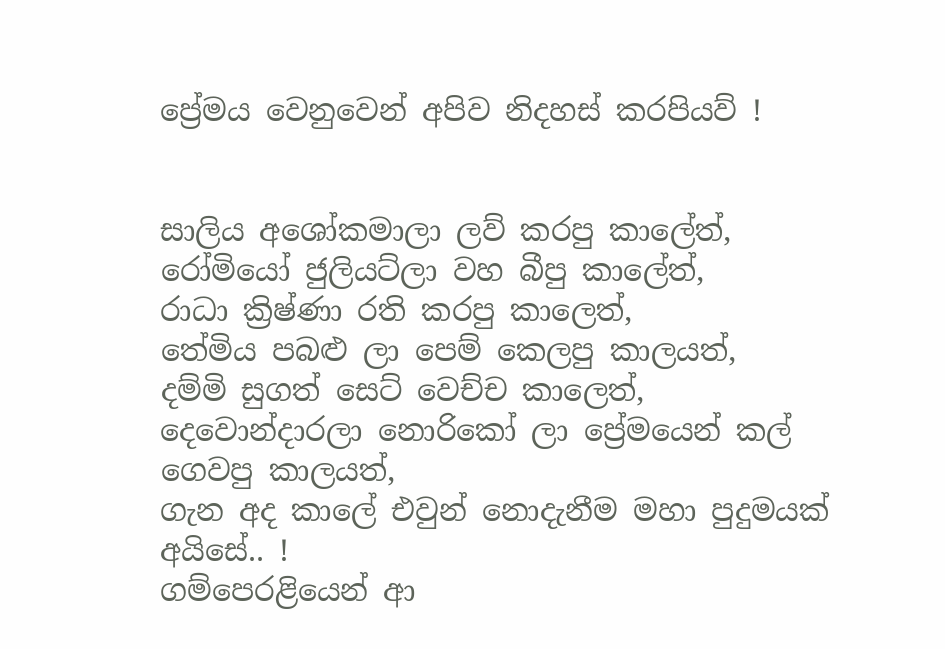ප්‍රේමය වෙනුවෙන් අපිව නිදහස් කරපියව් !


සාලිය අශෝකමාලා ලව් කරපු කාලේත්,
රෝමියෝ ජුලියට්ලා වහ බීපු කාලේත්,
රාධා ක්‍රිෂ්ණා රති කරපු කාලෙත්,
තේමිය පබළු ලා පෙම් කෙලපු කාලයත්,
දම්මි සුගත් සෙට් වෙච්ච කාලෙත්,
දෙවොන්දාරලා නොරිකෝ ලා ප්‍රේමයෙන් කල් ගෙවපු කාලයත්,
ගැන අද කාලේ එවුන් නොදැනීම මහා පුදුමයක් අයිසේ.. !
ගම්පෙරළියෙන් ආ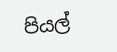පියල්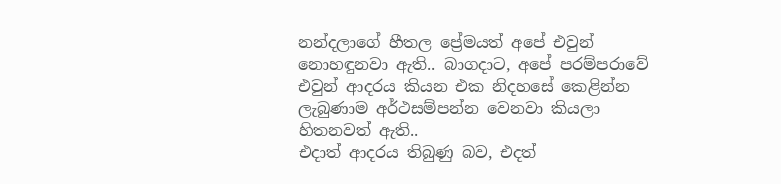නන්දලාගේ හීතල ප්‍රේමයත් අපේ එවුන් නොහඳුනවා ඇති.. බාගදාට, අපේ පරම්පරාවේ එවුන් ආදරය කියන එක නිදහසේ කෙළින්න ලැබුණාම අර්ථසම්පන්න වෙනවා කියලා හිතනවත් ඇති..
එදාත් ආදරය තිබුණු බව, එදත්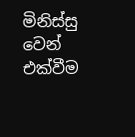මිනිස්සු වෙන් එක්වීම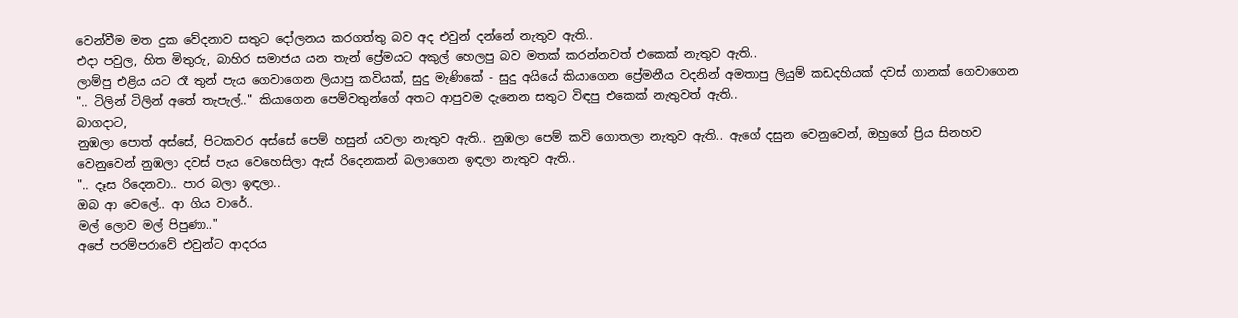වෙන්වීම මත දුක වේදනාව සතුට දෝලනය කරගත්තු බව අද එවුන් දන්නේ නැතුව ඇති..
එදා පවුල, හිත මිතුරු, බාහිර සමාජය යන තැන් ප්‍රේමයට අකුල් හෙලපු බව මතක් කරන්නවත් එකෙක් නැතුව ඇති..
ලාම්පු එළිය යට රෑ තුන් පැය ගෙවාගෙන ලියාපු කවියක්, සුදු මැණිකේ - සුදු අයියේ කියාගෙන ප්‍රේමනීය වදනින් අමතාපු ලියුම් කඩදහියක් දවස් ගානක් ගෙවාගෙන ".. ටිලින් ටිලින් අතේ තැපැල්.." කියාගෙන පෙම්වතුන්ගේ අතට ආපුවම දැනෙන සතුට විඳපු එකෙක් නැතුවත් ඇති..
බාගදාට,
නුඹලා පොත් අස්සේ, පිටකවර අස්සේ පෙම් හසුන් යවලා නැතුව ඇති.. නුඹලා පෙම් කවි ගොතලා නැතුව ඇති.. ඇගේ දසුන වෙනුවෙන්, ඔහුගේ ප්‍රිය සිනහව වෙනුවෙන් නුඹලා දවස් පැය වෙහෙසිලා ඇස් රිදෙනකන් බලාගෙන ඉඳලා නැතුව ඇති..
".. දෑස රිදෙනවා.. පාර බලා ඉඳලා..
ඔබ ආ වෙලේ.. ආ ගිය වාරේ..
මල් ලොව මල් පිපුණා.."
අපේ පරම්පරාවේ එවුන්ට ආදරය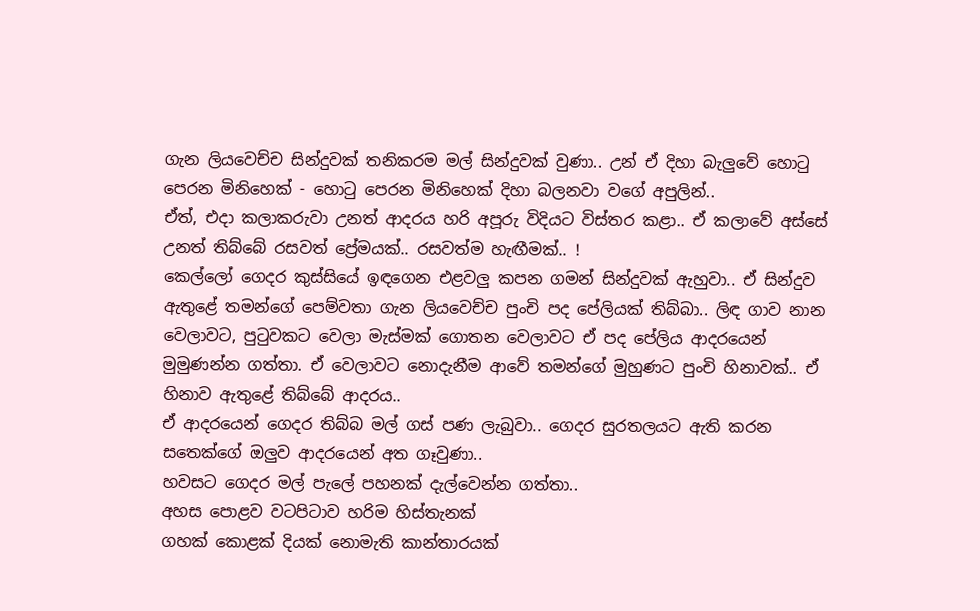ගැන ලියවෙච්ච සින්දුවක් තනිකරම මල් සින්දුවක් වුණා.. උන් ඒ දිහා බැලුවේ හොටු පෙරන මිනිහෙක් - හොටු පෙරන මිනිහෙක් දිහා බලනවා වගේ අපුලින්..
ඒත්, එදා කලාකරුවා උනත් ආදරය හරි අපූරු විදියට විස්තර කළා.. ඒ කලාවේ අස්සේ උනත් තිබ්බේ රසවත් ප්‍රේමයක්.. රසවත්ම හැඟීමක්.. !
කෙල්ලෝ ගෙදර කුස්සියේ ඉඳගෙන එළවලු කපන ගමන් සින්දුවක් ඇහුවා.. ඒ සින්දුව ඇතුළේ තමන්ගේ පෙම්වතා ගැන ලියවෙච්ච පුංචි පද පේලියක් තිබ්බා.. ලිඳ ගාව නාන වෙලාවට, පුටුවකට වෙලා මැස්මක් ගොතන වෙලාවට ඒ පද පේලිය ආදරයෙන් මුමුණන්න ගත්තා. ඒ වෙලාවට නොදැනීම ආවේ තමන්ගේ මුහුණට පුංචි හිනාවක්.. ඒ හිනාව ඇතුළේ තිබ්බේ ආදරය..
ඒ ආදරයෙන් ගෙදර තිබ්බ මල් ගස් පණ ලැබුවා.. ගෙදර සුරතලයට ඇති කරන සතෙක්ගේ ඔලුව ආදරයෙන් අත ගෑවුණා..
හවසට ගෙදර මල් පැලේ පහනක් දැල්වෙන්න ගත්තා..
අහස පොළව වටපිටාව හරිම හිස්තැනක්
ගහක් කොළක් දියක් නොමැති කාන්තාරයක්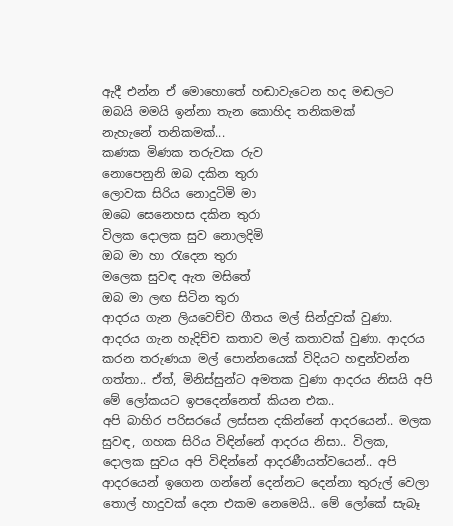ඇදී එන්න ඒ මොහොතේ හඬාවැටෙන හද මඬලට
ඔබයි මමයි ඉන්නා තැන කොහිද තනිකමක්
නැහැනේ තනිකමක්...
කණක මිණක තරුවක රුව
නොපෙනුනි ඔබ දකින තුරා
ලොවක සිරිය නොදුටිමි මා
ඔබෙ සෙනෙහස දකින තුරා
විලක දොලක සුව නොලදිමි
ඔබ මා හා රැදෙන තුරා
මලෙක සුවඳ ඇත මසිතේ
ඔබ මා ලඟ සිටින තුරා
ආදරය ගැන ලියවෙච්ච ගීතය මල් සින්දුවක් වුණා. ආදරය ගැන හැදිච්ච කතාව මල් කතාවක් වුණා. ආදරය කරන තරුණයා මල් පොන්නයෙක් විදියට හඳුන්වන්න ගත්තා.. ඒත්, මිනිස්සුන්ට අමතක වුණා ආදරය නිසයි අපි මේ ලෝකයට ඉපදෙන්නෙත් කියන එක..
අපි බාහිර පරිසරයේ ලස්සන දකින්නේ ආදරයෙන්.. මලක සුවඳ, ගහක සිරිය විඳින්නේ ආදරය නිසා.. විලක, දොලක සුවය අපි විඳින්නේ ආදරණීයත්වයෙන්.. අපි ආදරයෙන් ඉගෙන ගන්නේ දෙන්නට දෙන්නා තුරුල් වෙලා තොල් හාදුවක් දෙන එකම නෙමෙයි.. මේ ලෝකේ සැබෑ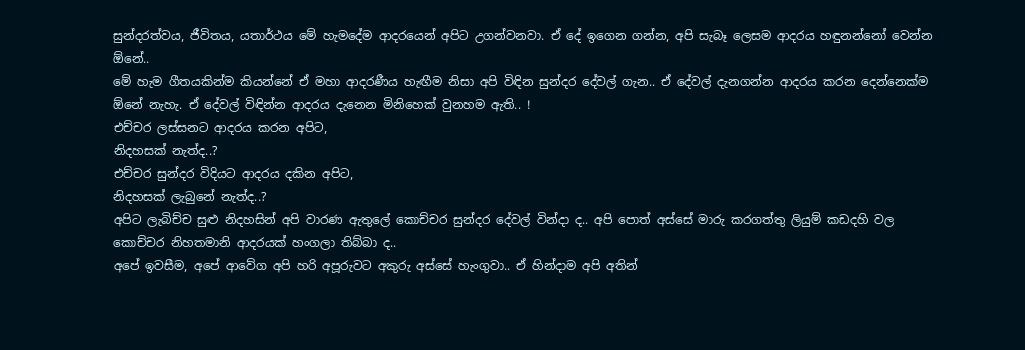සුන්දරත්වය, ජීවිතය, යතාර්ථය මේ හැමදේම ආදරයෙන් අපිට උගන්වනවා. ඒ දේ ඉගෙන ගන්න, අපි සැබෑ ලෙසම ආදරය හඳුනන්නෝ වෙන්න ඕනේ..
මේ හැම ගීතයකින්ම කියන්නේ ඒ මහා ආදරණීය හැඟීම නිසා අපි විඳින සුන්දර දේවල් ගැන.. ඒ දේවල් දැනගන්න ආදරය කරන දෙන්නෙක්ම ඕනේ නැහැ. ඒ දේවල් විඳින්න ආදරය දැනෙන මිනිහෙක් වුනහම ඇති.. !
එච්චර ලස්සනට ආදරය කරන අපිට,
නිදහසක් නැත්ද..?
එච්චර සුන්දර විදියට ආදරය දකින අපිට,
නිදහසක් ලැබුනේ නැත්ද..?
අපිට ලැබිච්ච සුළු නිදහසින් අපි වාරණ ඇතුලේ කොච්චර සුන්දර දේවල් වින්දා ද.. අපි පොත් අස්සේ මාරු කරගත්තු ලියුම් කඩදහි වල කොච්චර නිහතමානි ආදරයක් හංගලා තිබ්බා ද..
අපේ ඉවසීම, අපේ ආවේග අපි හරි අපූරුවට අකුරු අස්සේ හැංගුවා.. ඒ හින්දාම අපි අතින්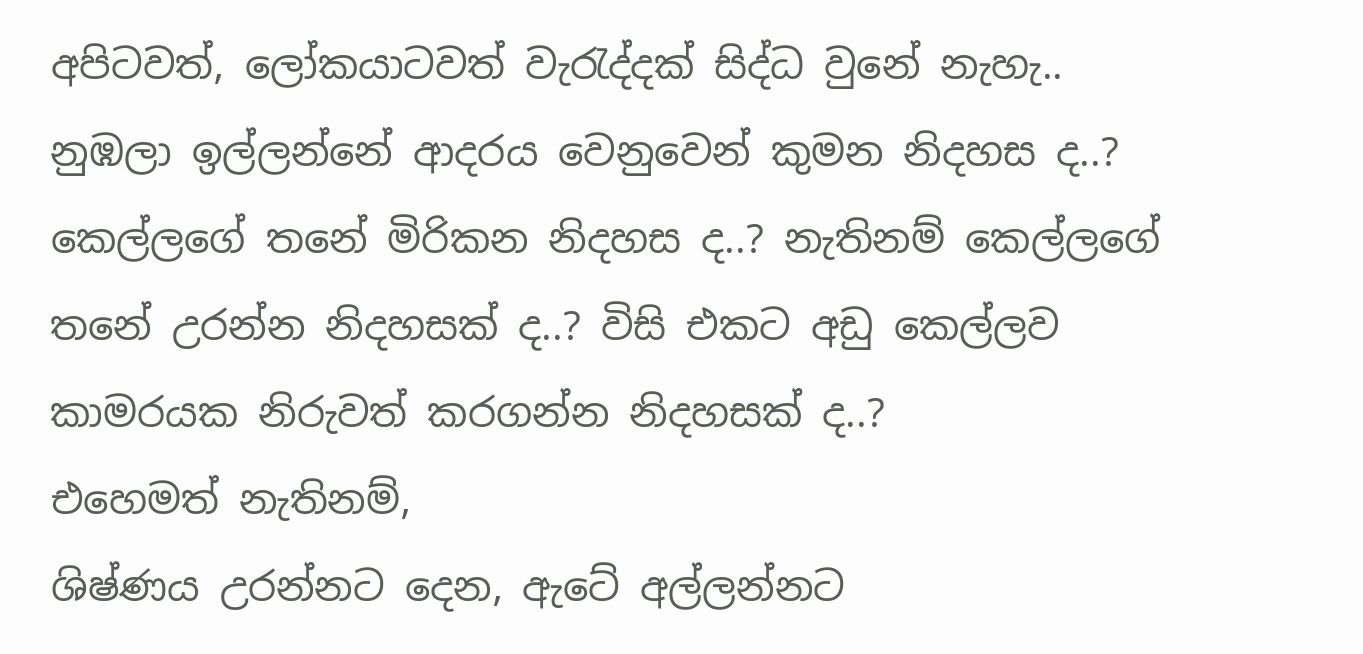අපිටවත්, ලෝකයාටවත් වැරැද්දක් සිද්ධ වුනේ නැහැ..
නුඹලා ඉල්ලන්නේ ආදරය වෙනුවෙන් කුමන නිදහස ද..?
කෙල්ලගේ තනේ මිරිකන නිදහස ද..? නැතිනම් කෙල්ලගේ තනේ උරන්න නිදහසක් ද..? විසි එකට අඩු කෙල්ලව කාමරයක නිරුවත් කරගන්න නිදහසක් ද..?
එහෙමත් නැතිනම්,
ශිෂ්ණය උරන්නට දෙන, ඇටේ අල්ලන්නට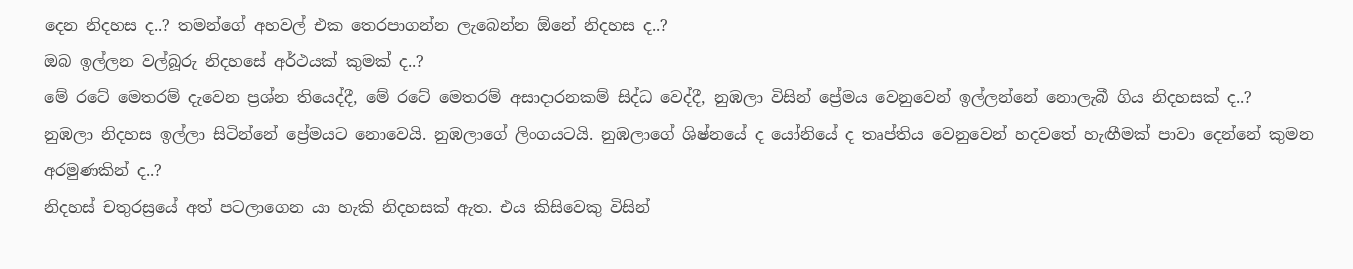දෙන නිදහස ද..? තමන්ගේ අහවල් එක තෙරපාගන්න ලැබෙන්න ඕනේ නිදහස ද..?
ඔබ ඉල්ලන වල්බූරු නිදහසේ අර්ථයක් කුමක් ද..?
මේ රටේ මෙතරම් දැවෙන ප්‍රශ්න තියෙද්දී, මේ රටේ මෙතරම් අසාදාරනකම් සිද්ධ වෙද්දී, නුඹලා විසින් ප්‍රේමය වෙනුවෙන් ඉල්ලන්නේ නොලැබී ගිය නිදහසක් ද..?
නුඹලා නිදහස ඉල්ලා සිටින්නේ ප්‍රේමයට නොවෙයි. නුඹලාගේ ලිංගයටයි. නුඹලාගේ ශිෂ්නයේ ද යෝනියේ ද තෘප්තිය වෙනුවෙන් හදවතේ හැඟීමක් පාවා දෙන්නේ කුමන අරමුණකින් ද..?
නිදහස් චතුරස්‍රයේ අත් පටලාගෙන යා හැකි නිදහසක් ඇත. එය කිසිවෙකු විසින්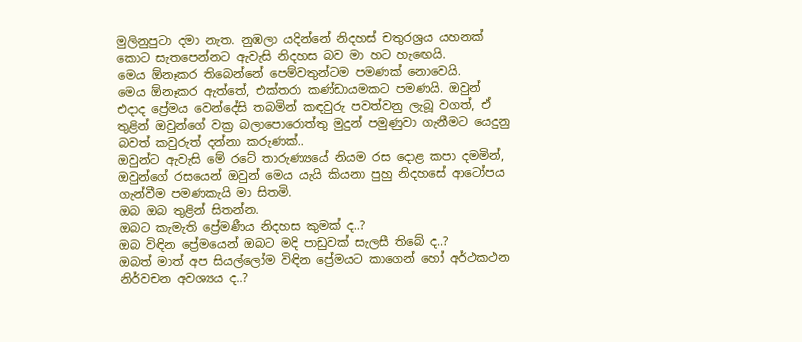මුලිනුපුටා දමා නැත. නුඹලා යදින්නේ නිදහස් චතුරශ්‍රය යහනක් කොට සැතපෙන්නට ඇවැසි නිදහස බව මා හට හැඟෙයි.
මෙය ඕනෑකර තිබෙන්නේ පෙම්වතුන්ටම පමණක් නොවෙයි.
මෙය ඕනෑකර ඇත්තේ, එක්තරා කණ්ඩායමකට පමණයි. ඔවුන් එදාද ප්‍රේමය වෙන්දේසි තබමින් කඳවුරු පවත්වනු ලැබූ වගත්, ඒ තුළින් ඔවුන්ගේ වක්‍ර බලාපොරොත්තු මුදුන් පමුණුවා ගැනීමට යෙදුනු බවත් කවුරුත් දන්නා කරුණක්..
ඔවුන්ට ඇවැසි මේ රටේ තාරුණ්‍යයේ නියම රස දොළ කපා දමමින්, ඔවුන්ගේ රසයෙන් ඔවුන් මෙය යැයි කියනා පුහු නිදහසේ ආටෝපය ගැන්වීම පමණකැයි මා සිතමි.
ඔබ ඔබ තුළින් සිතන්න.
ඔබට කැමැති ප්‍රේමණීය නිදහස කුමක් ද..?
ඔබ විඳින ප්‍රේමයෙන් ඔබට මදි පාඩුවක් සැලසී තිබේ ද..?
ඔබත් මාත් අප සියල්ලෝම විඳින ප්‍රේමයට කාගෙන් හෝ අර්ථකථන නිර්වචන අවශ්‍යය ද..?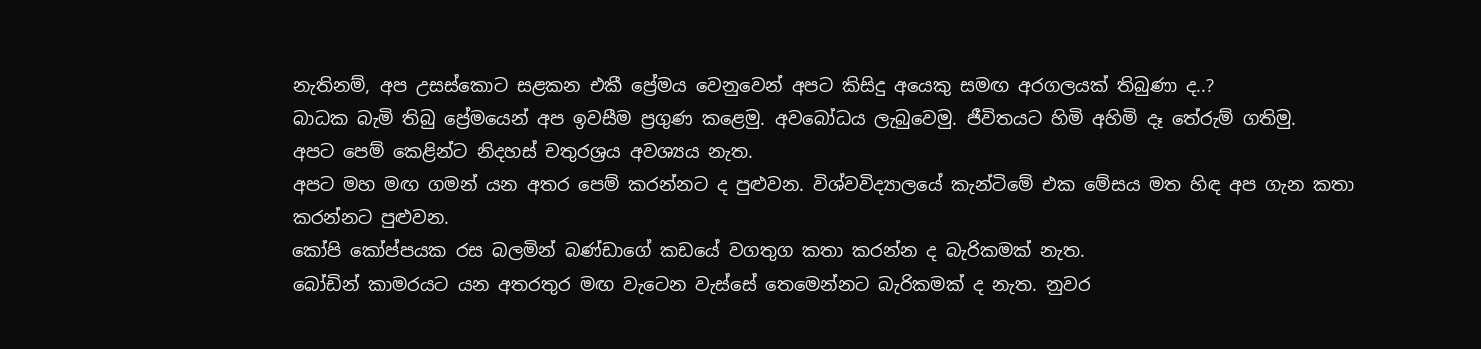නැතිනම්, අප උසස්කොට සළකන එකී ප්‍රේමය වෙනුවෙන් අපට කිසිදු අයෙකු සමඟ අරගලයක් තිබුණා ද..?
බාධක බැමි තිබු ප්‍රේමයෙන් අප ඉවසීම ප්‍රගුණ කළෙමු. අවබෝධය ලැබුවෙමු. ජීවිතයට හිමි අහිමි දෑ තේරුම් ගතිමු.
අපට පෙම් කෙළින්ට නිදහස් චතුරශ්‍රය අවශ්‍යය නැත.
අපට මහ මඟ ගමන් යන අතර පෙම් කරන්නට ද පුළුවන. විශ්වවිද්‍යාලයේ කැන්ටිමේ එක මේසය මත හිඳ අප ගැන කතා කරන්නට පුළුවන.
කෝපි කෝප්පයක රස බලමින් බණ්ඩාගේ කඩයේ වගතුග කතා කරන්න ද බැරිකමක් නැත.
බෝඩින් කාමරයට යන අතරතුර මඟ වැටෙන වැස්සේ තෙමෙන්නට බැරිකමක් ද නැත. නුවර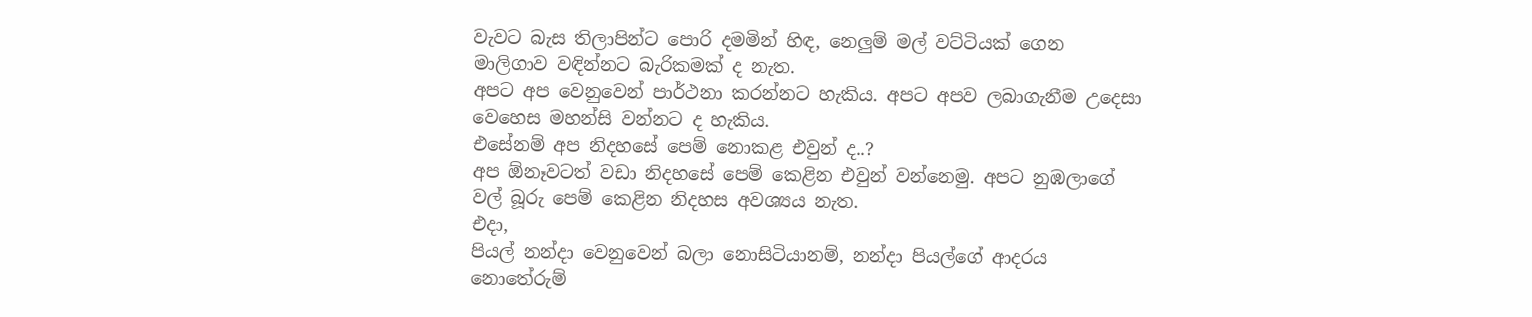වැවට බැස තිලාපින්ට පොරි දමමින් හිඳ, නෙලුම් මල් වට්ටියක් ගෙන මාලිගාව වඳින්නට බැරිකමක් ද නැත.
අපට අප වෙනුවෙන් පාර්ථනා කරන්නට හැකිය. අපට අපව ලබාගැනීම උදෙසා වෙහෙස මහන්සි වන්නට ද හැකිය.
එසේනම් අප නිදහසේ පෙම් නොකළ එවුන් ද..?
අප ඕනෑවටත් වඩා නිදහසේ පෙම් කෙළින එවුන් වන්නෙමු. අපට නුඹලාගේ වල් බූරු පෙම් කෙළින නිදහස අවශ්‍යය නැත.
එදා,
පියල් නන්දා වෙනුවෙන් බලා නොසිටියානම්, නන්දා පියල්ගේ ආදරය නොතේරුම්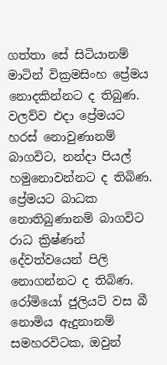ගත්තා සේ සිටියානම් මාටින් වික්‍රමසිංහ ප්‍රේමය නොදකින්නට ද තිබුණ. වලව්ව එදා ප්‍රේමයට හරස් නොවුණානම් බාගවිට, නන්දා පියල් හමුනොවන්නට ද තිබිණ.
ප්‍රේමයට බාධක නොතිබුණානම් බාගවිට රාධ ක්‍රිෂ්ණන් දේවත්වයෙන් පිලි නොගන්නට ද තිබිණ.
රෝමියෝ ජුලියට් වස බී නොමිය ඇදුනානම් සමහරවිටක, ඔවුන්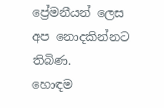ප්‍රේමනීයන් ලෙස අප නොදකින්නට තිබිණ.
හොඳම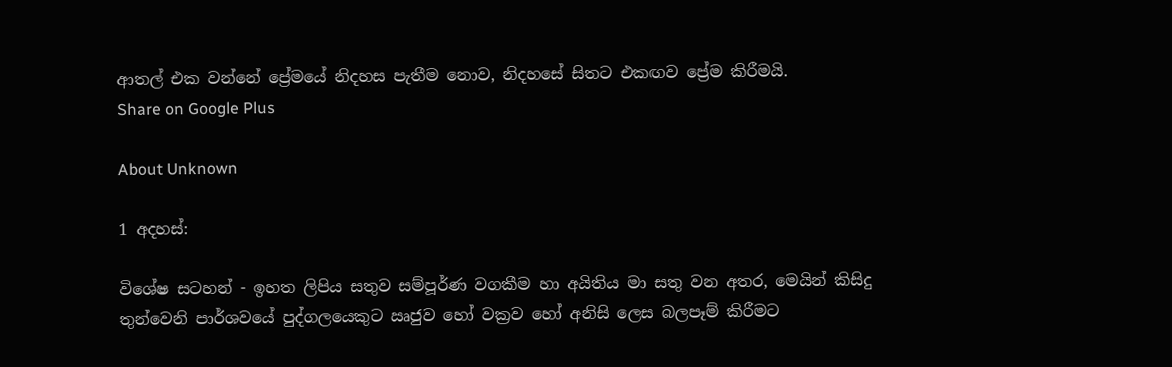ආතල් එක වන්නේ ප්‍රේමයේ නිදහස පැතීම නොව, නිදහසේ සිතට එකඟව ප්‍රේම කිරීමයි.
Share on Google Plus

About Unknown

1 අදහස්:

විශේෂ සටහන් - ඉහත ලිපිය සතුව සම්පූර්ණ වගකීම හා අයිතිය මා සතු වන අතර, මෙයින් කිසිදු තුන්වෙනි පාර්ශවයේ පුද්ගලයෙකුට ඍජුව හෝ වක්‍රව හෝ අනිසි ලෙස බලපෑම් කිරීමට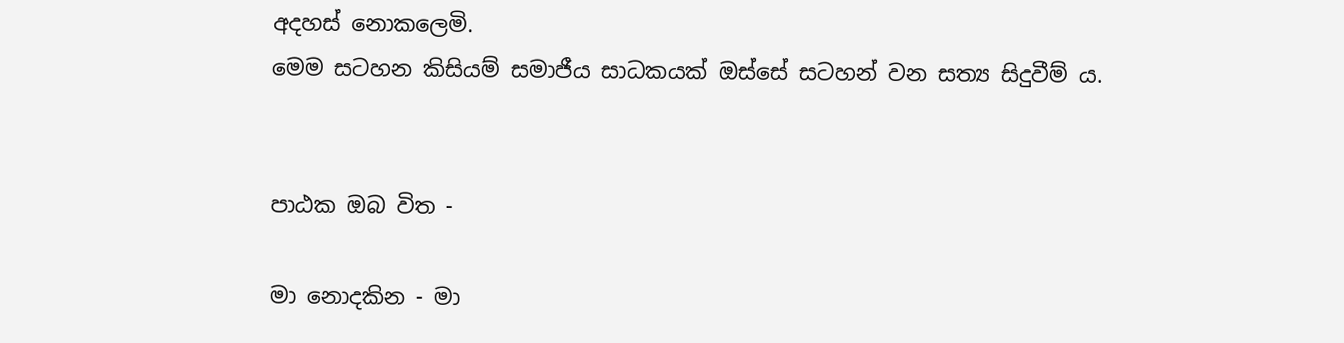අදහස් නොකලෙමි.
මෙම සටහන කිසියම් සමාජීය සාධකයක් ඔස්සේ සටහන් වන සත්‍ය සිදුවීම් ය.


පාඨක ඔබ විත -

මා නොදකින - මා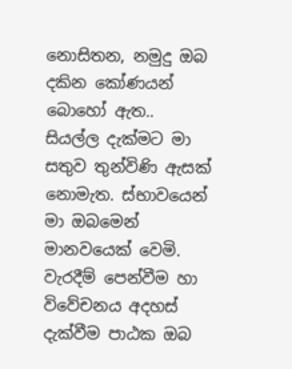නොසිතන, නමුදු ඔබ දකින කෝණයන් බොහෝ ඇත.. සියල්ල දැක්මට මා සතුව තුන්විණි ඇසක් නොමැත. ස්භාවයෙන් මා ඔබමෙන් මානවයෙක් වෙමි.
වැරදීම් පෙන්වීම හා විවේචනය අදහස් දැක්වීම පාඨක ඔබ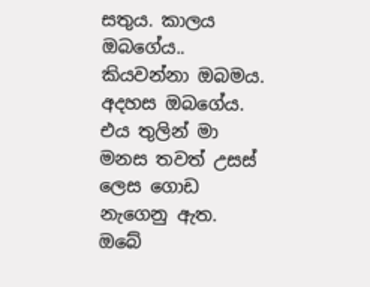සතුය. කාලය ඔබගේය.. කියවන්නා ඔබමය. අදහස ඔබගේය. එය තුලින් මා මනස තවත් උසස් ලෙස ගොඩ නැගෙනු ඇත.
ඔබේ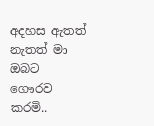අදහස ඇතත් නැතත් මා ඔබට ගෞරව කරමි..